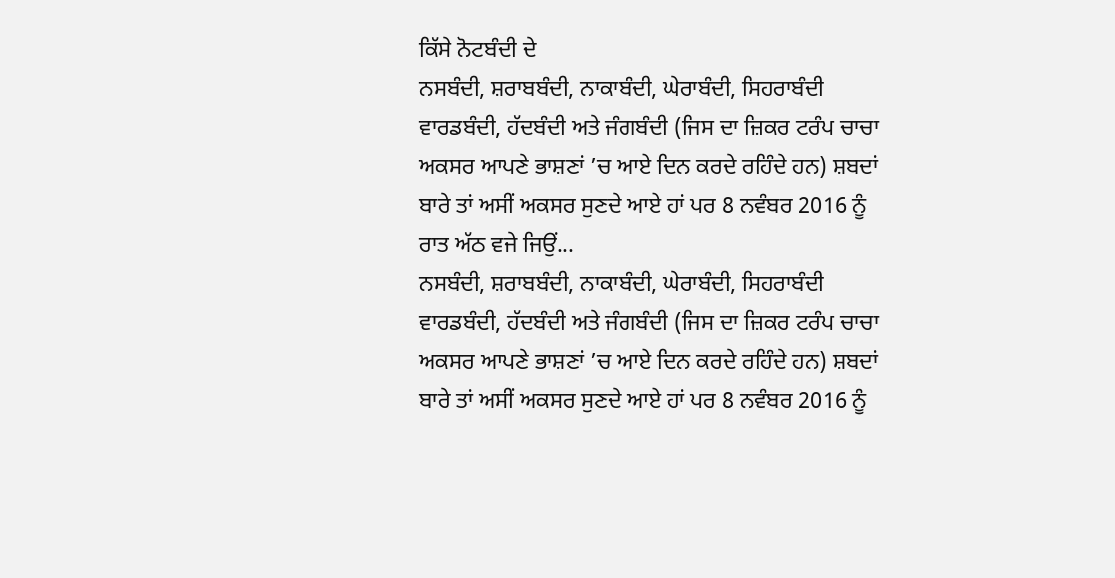ਕਿੱਸੇ ਨੋਟਬੰਦੀ ਦੇ
ਨਸਬੰਦੀ, ਸ਼ਰਾਬਬੰਦੀ, ਨਾਕਾਬੰਦੀ, ਘੇਰਾਬੰਦੀ, ਸਿਹਰਾਬੰਦੀ ਵਾਰਡਬੰਦੀ, ਹੱਦਬੰਦੀ ਅਤੇ ਜੰਗਬੰਦੀ (ਜਿਸ ਦਾ ਜ਼ਿਕਰ ਟਰੰਪ ਚਾਚਾ ਅਕਸਰ ਆਪਣੇ ਭਾਸ਼ਣਾਂ ’ਚ ਆਏ ਦਿਨ ਕਰਦੇ ਰਹਿੰਦੇ ਹਨ) ਸ਼ਬਦਾਂ ਬਾਰੇ ਤਾਂ ਅਸੀਂ ਅਕਸਰ ਸੁਣਦੇ ਆਏ ਹਾਂ ਪਰ 8 ਨਵੰਬਰ 2016 ਨੂੰ ਰਾਤ ਅੱਠ ਵਜੇ ਜਿਉਂ...
ਨਸਬੰਦੀ, ਸ਼ਰਾਬਬੰਦੀ, ਨਾਕਾਬੰਦੀ, ਘੇਰਾਬੰਦੀ, ਸਿਹਰਾਬੰਦੀ ਵਾਰਡਬੰਦੀ, ਹੱਦਬੰਦੀ ਅਤੇ ਜੰਗਬੰਦੀ (ਜਿਸ ਦਾ ਜ਼ਿਕਰ ਟਰੰਪ ਚਾਚਾ ਅਕਸਰ ਆਪਣੇ ਭਾਸ਼ਣਾਂ ’ਚ ਆਏ ਦਿਨ ਕਰਦੇ ਰਹਿੰਦੇ ਹਨ) ਸ਼ਬਦਾਂ ਬਾਰੇ ਤਾਂ ਅਸੀਂ ਅਕਸਰ ਸੁਣਦੇ ਆਏ ਹਾਂ ਪਰ 8 ਨਵੰਬਰ 2016 ਨੂੰ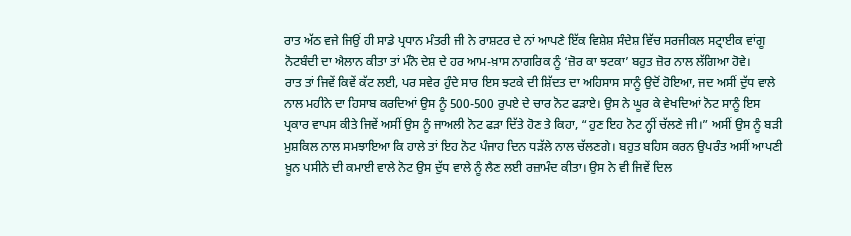ਰਾਤ ਅੱਠ ਵਜੇ ਜਿਉਂ ਹੀ ਸਾਡੇ ਪ੍ਰਧਾਨ ਮੰਤਰੀ ਜੀ ਨੇ ਰਾਸ਼ਟਰ ਦੇ ਨਾਂ ਆਪਣੇ ਇੱਕ ਵਿਸ਼ੇਸ਼ ਸੰਦੇਸ਼ ਵਿੱਚ ਸਰਜੀਕਲ ਸਟ੍ਰਾਈਕ ਵਾਂਗੂ ਨੋਟਬੰਦੀ ਦਾ ਐਲਾਨ ਕੀਤਾ ਤਾਂ ਮੰਨੋ ਦੇਸ਼ ਦੇ ਹਰ ਆਮ-ਖ਼ਾਸ ਨਾਗਰਿਕ ਨੂੰ ‘ਜ਼ੋਰ ਕਾ ਝਟਕਾ’ ਬਹੁਤ ਜ਼ੋਰ ਨਾਲ ਲੱਗਿਆ ਹੋਵੇ।
ਰਾਤ ਤਾਂ ਜਿਵੇਂ ਕਿਵੇਂ ਕੱਟ ਲਈ, ਪਰ ਸਵੇਰ ਹੁੰਦੇ ਸਾਰ ਇਸ ਝਟਕੇ ਦੀ ਸ਼ਿੱਦਤ ਦਾ ਅਹਿਸਾਸ ਸਾਨੂੰ ਉਦੋਂ ਹੋਇਆ, ਜਦ ਅਸੀਂ ਦੁੱਧ ਵਾਲੇ ਨਾਲ ਮਹੀਨੇ ਦਾ ਹਿਸਾਬ ਕਰਦਿਆਂ ਉਸ ਨੂੰ 500-500 ਰੁਪਏ ਦੇ ਚਾਰ ਨੋਟ ਫੜਾਏ। ਉਸ ਨੇ ਘੂਰ ਕੇ ਵੇਖਦਿਆਂ ਨੋਟ ਸਾਨੂੰ ਇਸ ਪ੍ਰਕਾਰ ਵਾਪਸ ਕੀਤੇ ਜਿਵੇਂ ਅਸੀਂ ਉਸ ਨੂੰ ਜਾਅਲੀ ਨੋਟ ਫੜਾ ਦਿੱਤੇ ਹੋਣ ਤੇ ਕਿਹਾ, “ਹੁਣ ਇਹ ਨੋਟ ਨ੍ਹੀਂ ਚੱਲਣੇ ਜੀ।” ਅਸੀਂ ਉਸ ਨੂੰ ਬੜੀ ਮੁਸ਼ਕਿਲ ਨਾਲ ਸਮਝਾਇਆ ਕਿ ਹਾਲੇ ਤਾਂ ਇਹ ਨੋਟ ਪੰਜਾਹ ਦਿਨ ਧੜੱਲੇ ਨਾਲ ਚੱਲਣਗੇ। ਬਹੁਤ ਬਹਿਸ ਕਰਨ ਉਪਰੰਤ ਅਸੀਂ ਆਪਣੀ ਖ਼ੂਨ ਪਸੀਨੇ ਦੀ ਕਮਾਈ ਵਾਲੇ ਨੋਟ ਉਸ ਦੁੱਧ ਵਾਲੇ ਨੂੰ ਲੈਣ ਲਈ ਰਜ਼ਾਮੰਦ ਕੀਤਾ। ਉਸ ਨੇ ਵੀ ਜਿਵੇਂ ਦਿਲ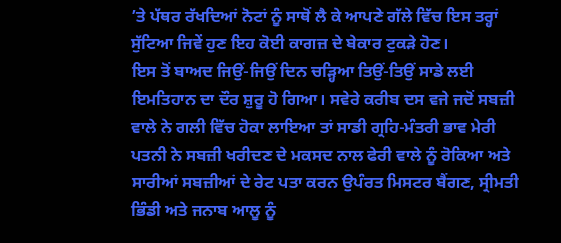’ਤੇ ਪੱਥਰ ਰੱਖਦਿਆਂ ਨੋਟਾਂ ਨੂੰ ਸਾਥੋਂ ਲੈ ਕੇ ਆਪਣੇ ਗੱਲੇ ਵਿੱਚ ਇਸ ਤਰ੍ਹਾਂ ਸੁੱਟਿਆ ਜਿਵੇਂ ਹੁਣ ਇਹ ਕੋਈ ਕਾਗਜ਼ ਦੇ ਬੇਕਾਰ ਟੁਕੜੇ ਹੋਣ।
ਇਸ ਤੋਂ ਬਾਅਦ ਜਿਉਂ-ਜਿਉਂ ਦਿਨ ਚੜ੍ਹਿਆ ਤਿਉਂ-ਤਿਉਂ ਸਾਡੇ ਲਈ ਇਮਤਿਹਾਨ ਦਾ ਦੌਰ ਸ਼ੁਰੂ ਹੋ ਗਿਆ। ਸਵੇਰੇ ਕਰੀਬ ਦਸ ਵਜੇ ਜਦੋਂ ਸਬਜ਼ੀ ਵਾਲੇ ਨੇ ਗਲੀ ਵਿੱਚ ਹੋਕਾ ਲਾਇਆ ਤਾਂ ਸਾਡੀ ਗ੍ਰਹਿ-ਮੰਤਰੀ ਭਾਵ ਮੇਰੀ ਪਤਨੀ ਨੇ ਸਬਜ਼ੀ ਖਰੀਦਣ ਦੇ ਮਕਸਦ ਨਾਲ ਫੇਰੀ ਵਾਲੇ ਨੂੰ ਰੋਕਿਆ ਅਤੇ ਸਾਰੀਆਂ ਸਬਜ਼ੀਆਂ ਦੇ ਰੇਟ ਪਤਾ ਕਰਨ ਉਪੰਰਤ ਮਿਸਟਰ ਬੈਂਗਣ, ਸ੍ਰੀਮਤੀ ਭਿੰਡੀ ਅਤੇ ਜਨਾਬ ਆਲੂ ਨੂੰ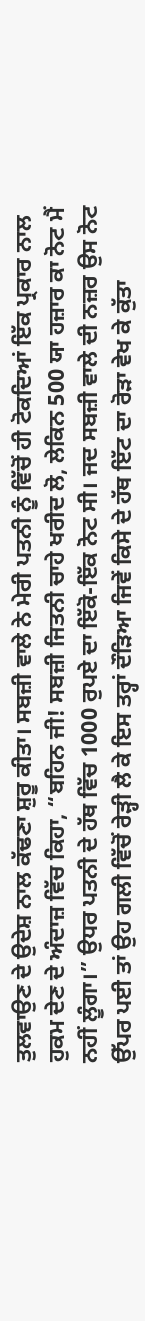ਤੁਲਵਾਉਣ ਦੇ ਉਦੇਸ਼ ਨਾਲ ਕੱਢਣਾ ਸ਼ੁਰੂ ਕੀਤਾ। ਸਬਜ਼ੀ ਵਾਲੇ ਨੇ ਮੇਰੀ ਪਤਨੀ ਨੂੰ ਵਿੱਚੋਂ ਹੀ ਟੋਕਦਿਆਂ ਇੱਕ ਪ੍ਰਕਾਰ ਨਾਲ ਹੁਕਮ ਦੇਣ ਦੇ ਅੰਦਾਜ਼ ਵਿੱਚ ਕਿਹਾ, “ਬਹਿਨ ਜੀ! ਸਬਜ਼ੀ ਜਿਤਨੀ ਚਾਹੇ ਖਰੀਦ ਲੋ, ਲੇਕਿਨ 500 ਯਾ ਹਜ਼ਾਰ ਕਾ ਨੋਟ ਮੈਂ ਨਹੀਂ ਲੂੰਗਾ।” ਉਧਰ ਪਤਨੀ ਦੇ ਹੱਥ ਵਿੱਚ 1000 ਰੁਪਏ ਦਾ ਇੱਕੋ-ਇੱਕ ਨੋਟ ਸੀ। ਜਦ ਸਬਜ਼ੀ ਵਾਲੇ ਦੀ ਨਜ਼ਰ ਉਸ ਨੋਟ ਉੱਪਰ ਪਈ ਤਾਂ ਉਹ ਗਲੀ ਵਿੱਚੋਂ ਰੇੜ੍ਹੀ ਲੈ ਕੇ ਇਸ ਤਰ੍ਹਾਂ ਦੌੜਿਆ ਜਿਵੇਂ ਕਿਸੇ ਦੇ ਹੱਥ ਇੱਟ ਦਾ ਰੋੜਾ ਵੇਖ ਕੇ ਕੁੱਤਾ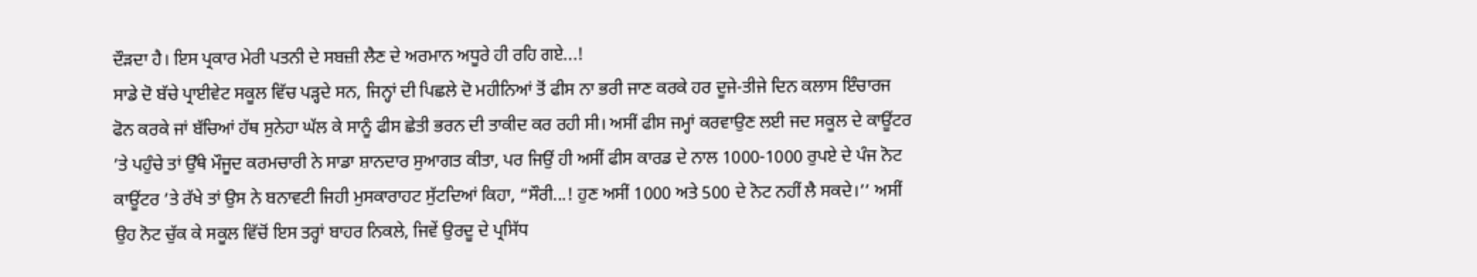ਦੌੜਦਾ ਹੈ। ਇਸ ਪ੍ਰਕਾਰ ਮੇਰੀ ਪਤਨੀ ਦੇ ਸਬਜ਼ੀ ਲੈਣ ਦੇ ਅਰਮਾਨ ਅਧੂਰੇ ਹੀ ਰਹਿ ਗਏ...!
ਸਾਡੇ ਦੋ ਬੱਚੇ ਪ੍ਰਾਈਵੇਟ ਸਕੂਲ ਵਿੱਚ ਪੜ੍ਹਦੇ ਸਨ, ਜਿਨ੍ਹਾਂ ਦੀ ਪਿਛਲੇ ਦੋ ਮਹੀਨਿਆਂ ਤੋਂ ਫੀਸ ਨਾ ਭਰੀ ਜਾਣ ਕਰਕੇ ਹਰ ਦੂਜੇ-ਤੀਜੇ ਦਿਨ ਕਲਾਸ ਇੰਚਾਰਜ ਫੋਨ ਕਰਕੇ ਜਾਂ ਬੱਚਿਆਂ ਹੱਥ ਸੁਨੇਹਾ ਘੱਲ ਕੇ ਸਾਨੂੰ ਫੀਸ ਛੇਤੀ ਭਰਨ ਦੀ ਤਾਕੀਦ ਕਰ ਰਹੀ ਸੀ। ਅਸੀਂ ਫੀਸ ਜਮ੍ਹਾਂ ਕਰਵਾਉਣ ਲਈ ਜਦ ਸਕੂਲ ਦੇ ਕਾਊਂਟਰ ’ਤੇ ਪਹੁੰਚੇ ਤਾਂ ਉੱਥੇ ਮੌਜੂਦ ਕਰਮਚਾਰੀ ਨੇ ਸਾਡਾ ਸ਼ਾਨਦਾਰ ਸੁਆਗਤ ਕੀਤਾ, ਪਰ ਜਿਉਂ ਹੀ ਅਸੀਂ ਫੀਸ ਕਾਰਡ ਦੇ ਨਾਲ 1000-1000 ਰੁਪਏ ਦੇ ਪੰਜ ਨੋਟ ਕਾਊਂਟਰ ’ਤੇ ਰੱਖੇ ਤਾਂ ਉਸ ਨੇ ਬਨਾਵਟੀ ਜਿਹੀ ਮੁਸਕਾਰਾਹਟ ਸੁੱਟਦਿਆਂ ਕਿਹਾ, “ਸੌਰੀ...! ਹੁਣ ਅਸੀਂ 1000 ਅਤੇ 500 ਦੇ ਨੋਟ ਨਹੀਂ ਲੈ ਸਕਦੇ।’’ ਅਸੀਂ ਉਹ ਨੋਟ ਚੁੱਕ ਕੇ ਸਕੂਲ ਵਿੱਚੋਂ ਇਸ ਤਰ੍ਹਾਂ ਬਾਹਰ ਨਿਕਲੇ, ਜਿਵੇਂ ਉਰਦੂ ਦੇ ਪ੍ਰਸਿੱਧ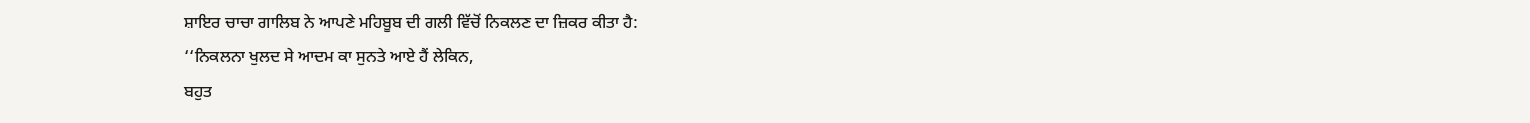ਸ਼ਾਇਰ ਚਾਚਾ ਗਾਲਿਬ ਨੇ ਆਪਣੇ ਮਹਿਬੂਬ ਦੀ ਗਲੀ ਵਿੱਚੋਂ ਨਿਕਲਣ ਦਾ ਜ਼ਿਕਰ ਕੀਤਾ ਹੈ:
‘‘ਨਿਕਲਨਾ ਖੁਲਦ ਸੇ ਆਦਮ ਕਾ ਸੁਨਤੇ ਆਏ ਹੈਂ ਲੇਕਿਨ,
ਬਹੁਤ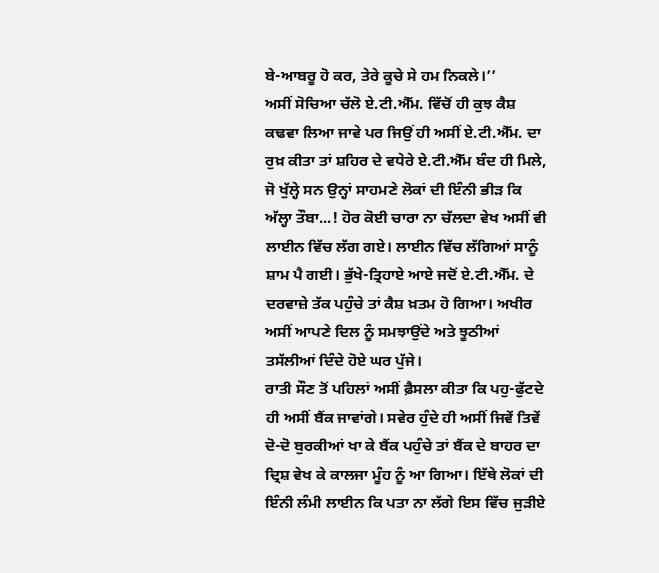ਬੇ-ਆਬਰੂ ਹੋ ਕਰ, ਤੇਰੇ ਕੂਚੇ ਸੇ ਹਮ ਨਿਕਲੇ।’’
ਅਸੀਂ ਸੋਚਿਆ ਚੱਲੋ ਏ.ਟੀ.ਐੱਮ. ਵਿੱਚੋਂ ਹੀ ਕੁਝ ਕੈਸ਼ ਕਢਵਾ ਲਿਆ ਜਾਵੇ ਪਰ ਜਿਉਂ ਹੀ ਅਸੀਂ ਏ.ਟੀ.ਐੱਮ. ਦਾ ਰੁਖ਼ ਕੀਤਾ ਤਾਂ ਸ਼ਹਿਰ ਦੇ ਵਧੇਰੇ ਏ.ਟੀ.ਐੱਮ ਬੰਦ ਹੀ ਮਿਲੇ, ਜੋ ਖੁੱਲ੍ਹੇ ਸਨ ਉਨ੍ਹਾਂ ਸਾਹਮਣੇ ਲੋਕਾਂ ਦੀ ਇੰਨੀ ਭੀੜ ਕਿ ਅੱਲ੍ਹਾ ਤੌਬਾ...! ਹੋਰ ਕੋਈ ਚਾਰਾ ਨਾ ਚੱਲਦਾ ਵੇਖ ਅਸੀਂ ਵੀ ਲਾਈਨ ਵਿੱਚ ਲੱਗ ਗਏ। ਲਾਈਨ ਵਿੱਚ ਲੱਗਿਆਂ ਸਾਨੂੰ ਸ਼ਾਮ ਪੈ ਗਈ। ਭੁੱਖੇ-ਤ੍ਰਿਹਾਏ ਆਏ ਜਦੋਂ ਏ.ਟੀ.ਐੱਮ. ਦੇ ਦਰਵਾਜ਼ੇ ਤੱਕ ਪਹੁੰਚੇ ਤਾਂ ਕੈਸ਼ ਖ਼ਤਮ ਹੋ ਗਿਆ। ਅਖੀਰ ਅਸੀਂ ਆਪਣੇ ਦਿਲ ਨੂੰ ਸਮਝਾਉਂਦੇ ਅਤੇ ਝੂਠੀਆਂ ਤਸੱਲੀਆਂ ਦਿੰਦੇ ਹੋਏ ਘਰ ਪੁੱਜੇ।
ਰਾਤੀ ਸੌਣ ਤੋਂ ਪਹਿਲਾਂ ਅਸੀਂ ਫ਼ੈਸਲਾ ਕੀਤਾ ਕਿ ਪਹੁ-ਫੁੱਟਦੇ ਹੀ ਅਸੀਂ ਬੈਂਕ ਜਾਵਾਂਗੇ। ਸਵੇਰ ਹੁੰਦੇ ਹੀ ਅਸੀਂ ਜਿਵੇਂ ਤਿਵੇਂ ਦੋ-ਦੋ ਬੁਰਕੀਆਂ ਖਾ ਕੇ ਬੈਂਕ ਪਹੁੰਚੇ ਤਾਂ ਬੈਂਕ ਦੇ ਬਾਹਰ ਦਾ ਦ੍ਰਿਸ਼ ਵੇਖ ਕੇ ਕਾਲਜਾ ਮੂੰਹ ਨੂੰ ਆ ਗਿਆ। ਇੱਥੇ ਲੋਕਾਂ ਦੀ ਇੰਨੀ ਲੰਮੀ ਲਾਈਨ ਕਿ ਪਤਾ ਨਾ ਲੱਗੇ ਇਸ ਵਿੱਚ ਜੁੜੀਏ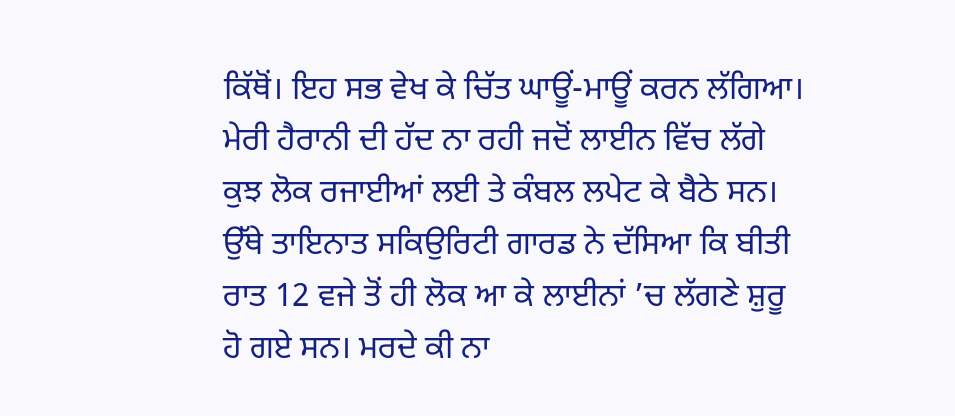ਕਿੱਥੋਂ। ਇਹ ਸਭ ਵੇਖ ਕੇ ਚਿੱਤ ਘਾਊਂ-ਮਾਊਂ ਕਰਨ ਲੱਗਿਆ। ਮੇਰੀ ਹੈਰਾਨੀ ਦੀ ਹੱਦ ਨਾ ਰਹੀ ਜਦੋਂ ਲਾਈਨ ਵਿੱਚ ਲੱਗੇ ਕੁਝ ਲੋਕ ਰਜਾਈਆਂ ਲਈ ਤੇ ਕੰਬਲ ਲਪੇਟ ਕੇ ਬੈਠੇ ਸਨ। ਉੱਥੇ ਤਾਇਨਾਤ ਸਕਿਉਰਿਟੀ ਗਾਰਡ ਨੇ ਦੱਸਿਆ ਕਿ ਬੀਤੀ ਰਾਤ 12 ਵਜੇ ਤੋਂ ਹੀ ਲੋਕ ਆ ਕੇ ਲਾਈਨਾਂ ’ਚ ਲੱਗਣੇ ਸ਼ੁਰੂ ਹੋ ਗਏ ਸਨ। ਮਰਦੇ ਕੀ ਨਾ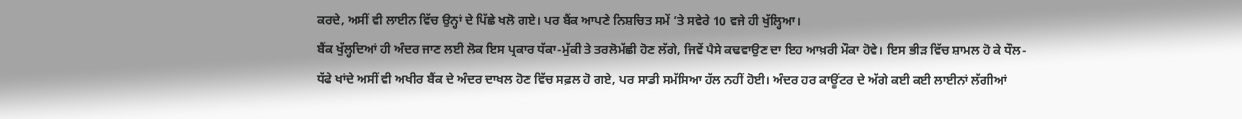ਕਰਦੇ, ਅਸੀਂ ਵੀ ਲਾਈਨ ਵਿੱਚ ਉਨ੍ਹਾਂ ਦੇ ਪਿੱਛੇ ਖਲੋ ਗਏ। ਪਰ ਬੈਂਕ ਆਪਣੇ ਨਿਸ਼ਚਿਤ ਸਮੇਂ ’ਤੇ ਸਵੇਰੇ 10 ਵਜੇ ਹੀ ਖੁੱਲ੍ਹਿਆ।
ਬੈਂਕ ਖੁੱਲ੍ਹਦਿਆਂ ਹੀ ਅੰਦਰ ਜਾਣ ਲਈ ਲੋਕ ਇਸ ਪ੍ਰਕਾਰ ਧੱਕਾ-ਮੁੱਕੀ ਤੇ ਤਰਲੋਮੱਛੀ ਹੋਣ ਲੱਗੇ, ਜਿਵੇਂ ਪੈਸੇ ਕਢਵਾਉਣ ਦਾ ਇਹ ਆਖ਼ਰੀ ਮੌਕਾ ਹੋਵੇ। ਇਸ ਭੀੜ ਵਿੱਚ ਸ਼ਾਮਲ ਹੋ ਕੇ ਧੌਲ-ਧੱਫੇ ਖਾਂਦੇ ਅਸੀਂ ਵੀ ਅਖੀਰ ਬੈਂਕ ਦੇ ਅੰਦਰ ਦਾਖਲ ਹੋਣ ਵਿੱਚ ਸਫ਼ਲ ਹੋ ਗਏ, ਪਰ ਸਾਡੀ ਸਮੱਸਿਆ ਹੱਲ ਨਹੀਂ ਹੋਈ। ਅੰਦਰ ਹਰ ਕਾਊਂਟਰ ਦੇ ਅੱਗੇ ਕਈ ਕਈ ਲਾਈਨਾਂ ਲੱਗੀਆਂ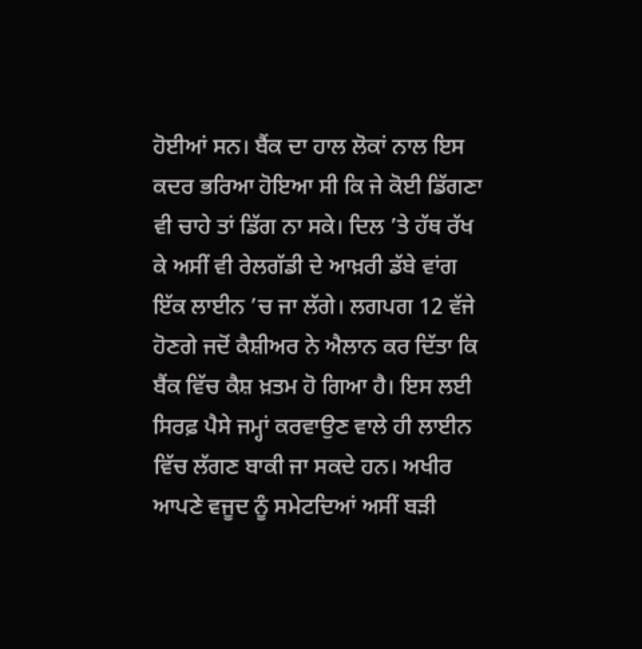ਹੋਈਆਂ ਸਨ। ਬੈਂਕ ਦਾ ਹਾਲ ਲੋਕਾਂ ਨਾਲ ਇਸ ਕਦਰ ਭਰਿਆ ਹੋਇਆ ਸੀ ਕਿ ਜੇ ਕੋਈ ਡਿੱਗਣਾ ਵੀ ਚਾਹੇ ਤਾਂ ਡਿੱਗ ਨਾ ਸਕੇ। ਦਿਲ ’ਤੇ ਹੱਥ ਰੱਖ ਕੇ ਅਸੀਂ ਵੀ ਰੇਲਗੱਡੀ ਦੇ ਆਖ਼ਰੀ ਡੱਬੇ ਵਾਂਗ ਇੱਕ ਲਾਈਨ ’ਚ ਜਾ ਲੱਗੇ। ਲਗਪਗ 12 ਵੱਜੇ ਹੋਣਗੇ ਜਦੋਂ ਕੈਸ਼ੀਅਰ ਨੇ ਐਲਾਨ ਕਰ ਦਿੱਤਾ ਕਿ ਬੈਂਕ ਵਿੱਚ ਕੈਸ਼ ਖ਼ਤਮ ਹੋ ਗਿਆ ਹੈ। ਇਸ ਲਈ ਸਿਰਫ਼ ਪੈਸੇ ਜਮ੍ਹਾਂ ਕਰਵਾਉਣ ਵਾਲੇ ਹੀ ਲਾਈਨ ਵਿੱਚ ਲੱਗਣ ਬਾਕੀ ਜਾ ਸਕਦੇ ਹਨ। ਅਖੀਰ ਆਪਣੇ ਵਜੂਦ ਨੂੰ ਸਮੇਟਦਿਆਂ ਅਸੀਂ ਬੜੀ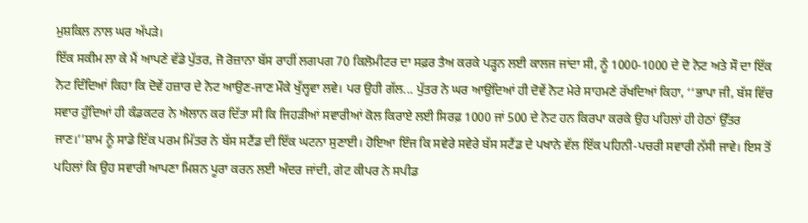ਮੁਸ਼ਕਿਲ ਨਾਲ ਘਰ ਅੱਪੜੇ।
ਇੱਕ ਸਕੀਮ ਲਾ ਕੇ ਮੈਂ ਆਪਣੇ ਵੱਡੇ ਪੁੱਤਰ, ਜੋ ਰੋਜ਼ਾਨਾ ਬੱਸ ਰਾਹੀਂ ਲਗਪਗ 70 ਕਿਲੋਮੀਟਰ ਦਾ ਸਫ਼ਰ ਤੈਅ ਕਰਕੇ ਪੜ੍ਹਨ ਲਈ ਕਾਲਜ ਜਾਂਦਾ ਸੀ, ਨੂੰ 1000-1000 ਦੇ ਦੋ ਨੋਟ ਅਤੇ ਸੌ ਦਾ ਇੱਕ ਨੋਟ ਦਿੰਦਿਆਂ ਕਿਹਾ ਕਿ ਦੋਵੇਂ ਹਜ਼ਾਰ ਦੇ ਨੋਟ ਆਉਣ-ਜਾਣ ਮੌਕੇ ਖੁੱਲ੍ਹਵਾ ਲਵੇ। ਪਰ ਉਹੀ ਗੱਲ... ਪੁੱਤਰ ਨੇ ਘਰ ਆਉਂਦਿਆਂ ਹੀ ਦੋਵੇਂ ਨੋਟ ਮੇਰੇ ਸਾਹਮਣੇ ਰੱਖਦਿਆਂ ਕਿਹਾ, ‘‘ਭਾਪਾ ਜੀ, ਬੱਸ ਵਿੱਚ ਸਵਾਰ ਹੁੰਦਿਆਂ ਹੀ ਕੰਡਕਟਰ ਨੇ ਐਲਾਨ ਕਰ ਦਿੱਤਾ ਸੀ ਕਿ ਜਿਹੜੀਆਂ ਸਵਾਰੀਆਂ ਕੋਲ ਕਿਰਾਏ ਲਈ ਸਿਰਫ਼ 1000 ਜਾਂ 500 ਦੇ ਨੋਟ ਹਨ ਕਿਰਪਾ ਕਰਕੇ ਉਹ ਪਹਿਲਾਂ ਹੀ ਹੇਠਾਂ ਉੱਤਰ ਜਾਣ।’’ਸ਼ਾਮ ਨੂੰ ਸਾਡੇ ਇੱਕ ਪਰਮ ਮਿੱਤਰ ਨੇ ਬੱਸ ਸਟੈਂਡ ਦੀ ਇੱਕ ਘਟਨਾ ਸੁਣਾਈ। ਹੋਇਆ ਇੰਜ ਕਿ ਸਵੇਰੇ ਸਵੇਰੇ ਬੱਸ ਸਟੈਂਡ ਦੇ ਪਖਾਨੇ ਵੱਲ ਇੱਕ ਪਹਿਨੀ-ਪਚਰੀ ਸਵਾਰੀ ਨੱਸੀ ਜਾਵੇ। ਇਸ ਤੋਂ ਪਹਿਲਾਂ ਕਿ ਉਹ ਸਵਾਰੀ ਆਪਣਾ ਮਿਸ਼ਨ ਪੂਰਾ ਕਰਨ ਲਈ ਅੰਦਰ ਜਾਂਦੀ, ਗੇਟ ਕੀਪਰ ਨੇ ਸਪੀਡ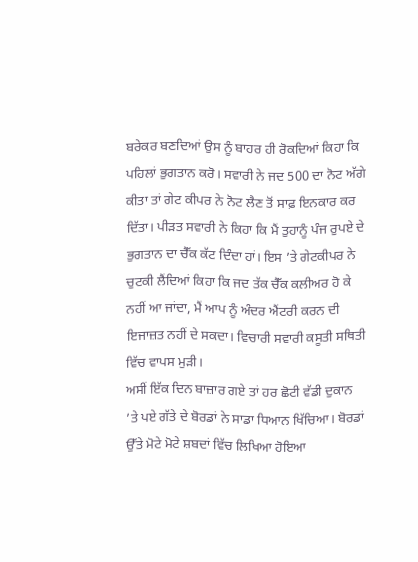ਬਰੇਕਰ ਬਣਦਿਆਂ ਉਸ ਨੂੰ ਬਾਹਰ ਹੀ ਰੋਕਦਿਆਂ ਕਿਹਾ ਕਿ ਪਹਿਲਾਂ ਭੁਗਤਾਨ ਕਰੋ। ਸਵਾਰੀ ਨੇ ਜਦ 500 ਦਾ ਨੋਟ ਅੱਗੇ ਕੀਤਾ ਤਾਂ ਗੇਟ ਕੀਪਰ ਨੇ ਨੋਟ ਲੈਣ ਤੋਂ ਸਾਫ਼ ਇਨਕਾਰ ਕਰ ਦਿੱਤਾ। ਪੀੜਤ ਸਵਾਰੀ ਨੇ ਕਿਹਾ ਕਿ ਮੈਂ ਤੁਹਾਨੂੰ ਪੰਜ ਰੁਪਏ ਦੇ ਭੁਗਤਾਨ ਦਾ ਚੈੱਕ ਕੱਟ ਦਿੰਦਾ ਹਾਂ। ਇਸ ’ਤੇ ਗੇਟਕੀਪਰ ਨੇ ਚੁਟਕੀ ਲੈਂਦਿਆਂ ਕਿਹਾ ਕਿ ਜਦ ਤੱਕ ਚੈੱਕ ਕਲੀਅਰ ਹੋ ਕੇ ਨਹੀਂ ਆ ਜਾਂਦਾ, ਮੈਂ ਆਪ ਨੂੰ ਅੰਦਰ ਐਂਟਰੀ ਕਰਨ ਦੀ ਇਜਾਜ਼ਤ ਨਹੀਂ ਦੇ ਸਕਦਾ। ਵਿਚਾਰੀ ਸਵਾਰੀ ਕਸੂਤੀ ਸਥਿਤੀ ਵਿੱਚ ਵਾਪਸ ਮੁੜੀ।
ਅਸੀਂ ਇੱਕ ਦਿਨ ਬਾਜ਼ਾਰ ਗਏ ਤਾਂ ਹਰ ਛੋਟੀ ਵੱਡੀ ਦੁਕਾਨ ’ਤੇ ਪਏ ਗੱਤੇ ਦੇ ਬੋਰਡਾਂ ਨੇ ਸਾਡਾ ਧਿਆਨ ਖਿੱਚਿਆ। ਬੋਰਡਾਂ ਉੱਤੇ ਮੋਟੇ ਮੋਟੇ ਸ਼ਬਦਾਂ ਵਿੱਚ ਲਿਖਿਆ ਹੋਇਆ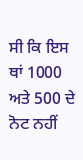ਸੀ ਕਿ ਇਸ ਥਾਂ 1000 ਅਤੇ 500 ਦੇ ਨੋਟ ਨਹੀਂ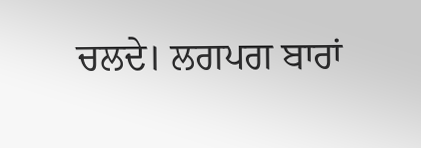ਚਲਦੇ। ਲਗਪਗ ਬਾਰਾਂ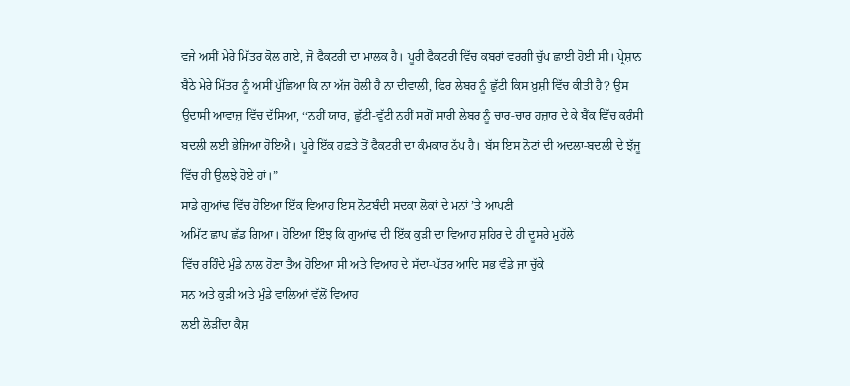ਵਜੇ ਅਸੀਂ ਮੇਰੇ ਮਿੱਤਰ ਕੋਲ ਗਏ, ਜੋ ਫੈਕਟਰੀ ਦਾ ਮਾਲਕ ਹੈ। ਪੂਰੀ ਫੈਕਟਰੀ ਵਿੱਚ ਕਬਰਾਂ ਵਰਗੀ ਚੁੱਪ ਛਾਈ ਹੋਈ ਸੀ। ਪ੍ਰੇਸ਼ਾਨ ਬੈਠੇ ਮੇਰੇ ਮਿੱਤਰ ਨੂੰ ਅਸੀਂ ਪੁੱਛਿਆ ਕਿ ਨਾ ਅੱਜ ਹੋਲੀ ਹੈ ਨਾ ਦੀਵਾਲੀ, ਫਿਰ ਲੇਬਰ ਨੂੰ ਛੁੱਟੀ ਕਿਸ ਖ਼ੁਸ਼ੀ ਵਿੱਚ ਕੀਤੀ ਹੈ? ਉਸ ਉਦਾਸੀ ਆਵਾਜ਼ ਵਿੱਚ ਦੱਸਿਆ, ‘‘ਨਹੀਂ ਯਾਰ, ਛੁੱਟੀ-ਵੁੱਟੀ ਨਹੀਂ ਸਗੋਂ ਸਾਰੀ ਲੇਬਰ ਨੂੰ ਚਾਰ-ਚਾਰ ਹਜ਼ਾਰ ਦੇ ਕੇ ਬੈਂਕ ਵਿੱਚ ਕਰੰਸੀ ਬਦਲੀ ਲਈ ਭੇਜਿਆ ਹੋਇਐ। ਪੂਰੇ ਇੱਕ ਹਫ਼ਤੇ ਤੋਂ ਫੈਕਟਰੀ ਦਾ ਕੰਮਕਾਰ ਠੱਪ ਹੈ। ਬੱਸ ਇਸ ਨੋਟਾਂ ਦੀ ਅਦਲਾ-ਬਦਲੀ ਦੇ ਝੱਜੂ ਵਿੱਚ ਹੀ ਉਲਝੇ ਹੋਏ ਹਾਂ।”
ਸਾਡੇ ਗੁਆਂਢ ਵਿੱਚ ਹੋਇਆ ਇੱਕ ਵਿਆਹ ਇਸ ਨੋਟਬੰਦੀ ਸਦਕਾ ਲੋਕਾਂ ਦੇ ਮਨਾਂ ’ਤੇ ਆਪਣੀ
ਅਮਿੱਟ ਛਾਪ ਛੱਡ ਗਿਆ। ਹੋਇਆ ਇੰਝ ਕਿ ਗੁਆਂਢ ਦੀ ਇੱਕ ਕੁੜੀ ਦਾ ਵਿਆਹ ਸ਼ਹਿਰ ਦੇ ਹੀ ਦੂਸਰੇ ਮੁਹੱਲੇ
ਵਿੱਚ ਰਹਿੰਦੇ ਮੁੰਡੇ ਨਾਲ ਹੋਣਾ ਤੈਅ ਹੋਇਆ ਸੀ ਅਤੇ ਵਿਆਹ ਦੇ ਸੱਦਾ-ਪੱਤਰ ਆਦਿ ਸਭ ਵੰਡੇ ਜਾ ਚੁੱਕੇ
ਸਨ ਅਤੇ ਕੁੜੀ ਅਤੇ ਮੁੰਡੇ ਵਾਲਿਆਂ ਵੱਲੋਂ ਵਿਆਹ
ਲਈ ਲੋੜੀਂਦਾ ਕੈਸ਼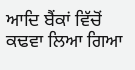ਆਦਿ ਬੈਂਕਾਂ ਵਿੱਚੋਂ ਕਢਵਾ ਲਿਆ ਗਿਆ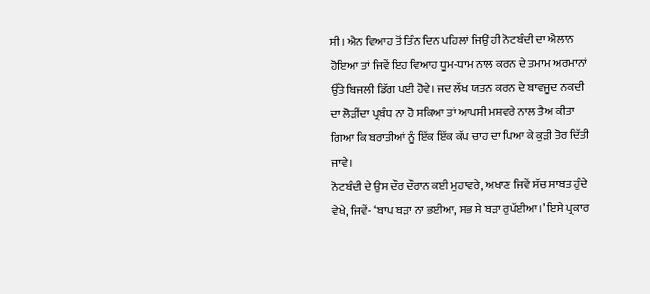ਸੀ। ਐਨ ਵਿਆਹ ਤੋਂ ਤਿੰਨ ਦਿਨ ਪਹਿਲਾਂ ਜਿਉਂ ਹੀ ਨੋਟਬੰਦੀ ਦਾ ਐਲਾਨ ਹੋਇਆ ਤਾਂ ਜਿਵੇਂ ਇਹ ਵਿਆਹ ਧੂਮ-ਧਾਮ ਨਾਲ ਕਰਨ ਦੇ ਤਮਾਮ ਅਰਮਾਨਾਂ ਉੱਤੇ ਬਿਜਲੀ ਡਿੱਗ ਪਈ ਹੋਵੇ। ਜਦ ਲੱਖ ਯਤਨ ਕਰਨ ਦੇ ਬਾਵਜੂਦ ਨਕਦੀ ਦਾ ਲੋੜੀਂਦਾ ਪ੍ਰਬੰਧ ਨਾ ਹੋ ਸਕਿਆ ਤਾਂ ਆਪਸੀ ਮਸ਼ਵਰੇ ਨਾਲ ਤੈਅ ਕੀਤਾ ਗਿਆ ਕਿ ਬਰਾਤੀਆਂ ਨੂੰ ਇੱਕ ਇੱਕ ਕੱਪ ਚਾਹ ਦਾ ਪਿਆ ਕੇ ਕੁੜੀ ਤੋਰ ਦਿੱਤੀ ਜਾਵੇ।
ਨੋਟਬੰਦੀ ਦੇ ਉਸ ਦੌਰ ਦੌਰਾਨ ਕਈ ਮੁਹਾਵਰੇ, ਅਖਾਣ ਜਿਵੇਂ ਸੱਚ ਸਾਬਤ ਹੁੰਦੇ ਵੇਖੇ, ਜਿਵੇਂ- ‘ਬਾਪ ਬੜਾ ਨਾ ਭਈਆ, ਸਭ ਸੇ ਬੜਾ ਰੁਪੱਈਆ।’ ਇਸੇ ਪ੍ਰਕਾਰ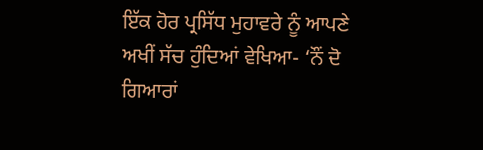ਇੱਕ ਹੋਰ ਪ੍ਰਸਿੱਧ ਮੁਹਾਵਰੇ ਨੂੰ ਆਪਣੇ ਅਖੀਂ ਸੱਚ ਹੁੰਦਿਆਂ ਵੇਖਿਆ- ‘ਨੌਂ ਦੋ ਗਿਆਰਾਂ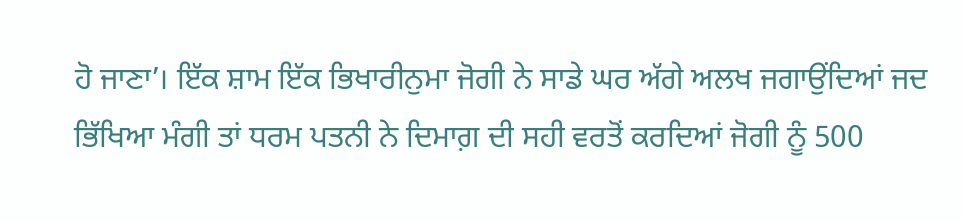ਹੋ ਜਾਣਾ’। ਇੱਕ ਸ਼ਾਮ ਇੱਕ ਭਿਖਾਰੀਨੁਮਾ ਜੋਗੀ ਨੇ ਸਾਡੇ ਘਰ ਅੱਗੇ ਅਲਖ ਜਗਾਉਂਦਿਆਂ ਜਦ ਭਿੱਖਿਆ ਮੰਗੀ ਤਾਂ ਧਰਮ ਪਤਨੀ ਨੇ ਦਿਮਾਗ਼ ਦੀ ਸਹੀ ਵਰਤੋਂ ਕਰਦਿਆਂ ਜੋਗੀ ਨੂੰ 500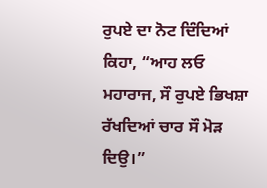ਰੁਪਏ ਦਾ ਨੋਟ ਦਿੰਦਿਆਂ ਕਿਹਾ, “ਆਹ ਲਓ ਮਹਾਰਾਜ, ਸੌ ਰੁਪਏ ਭਿਖਸ਼ਾ ਰੱਖਦਿਆਂ ਚਾਰ ਸੌ ਮੋੜ ਦਿਉ।”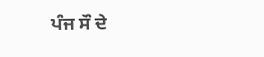ਪੰਜ ਸੌ ਦੇ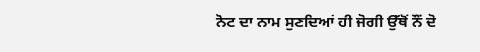ਨੋਟ ਦਾ ਨਾਮ ਸੁਣਦਿਆਂ ਹੀ ਜੋਗੀ ਉੱਥੋਂ ਨੌਂ ਦੋ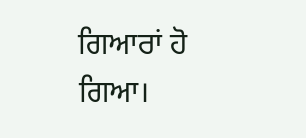ਗਿਆਰਾਂ ਹੋ ਗਿਆ।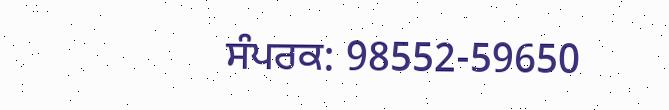ਸੰਪਰਕ: 98552-59650